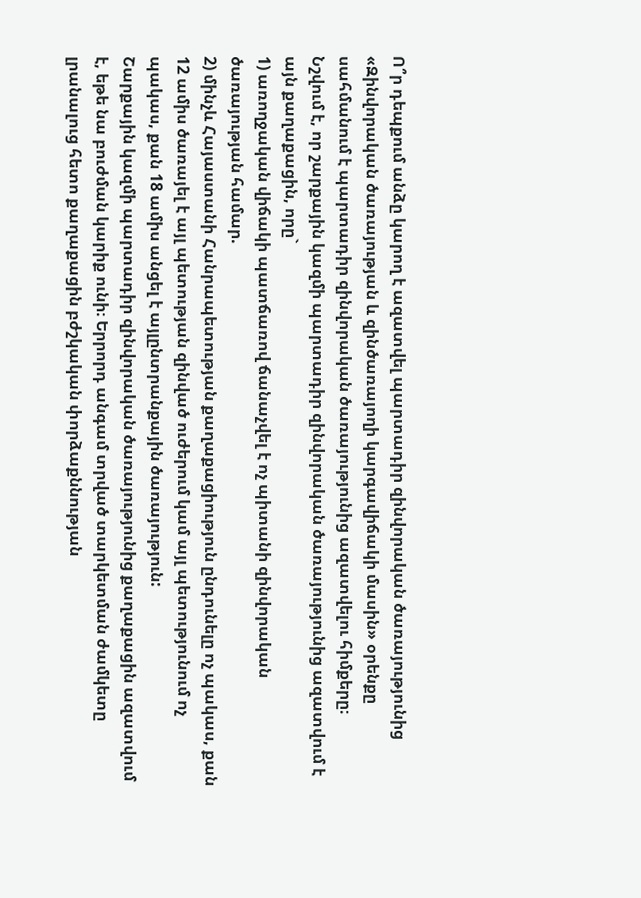Ո՞ր դեպքում անձը կարող է ազատվել պարտադիր զինվորական ծառայությունից
«Զինվորական ծառայության և զինծառայողի կարգավիճակի մասին» օրենքը սահմանում է պարտադիր զինվորական ծառայությունից ազատվելու հիմքերը։
Նշվում է, որ շարքային կազմի պարտադիր զինվորական ծառայությունից ազատվում է այն քաղաքացին, որը`
1) առողջական վիճակի պատճառով ճանաչվել է ոչ պիտանի զինվորական ծառայության համար.
2) մինչև Հայաստանի Հանրապետության քաղաքացիություն ընդունելը ոչ պակաս, քան 12 ամիս ծառայել է այլ պետության զինված ուժերում կամ այլ պետությունում ոչ պակաս, քան 18 ամիս անցել է այլընտրանքային ծառայություն:
Շարքային կազմի պարտադիր զինվորական ծառայությունից քաղաքացին ազատվում է, եթե նա բուժման կարիք ունի։ Երրորդ անգամ տրված տարկետման ժամկետը լրանալուց հետո քաղաքացին բժշկական փորձաքննության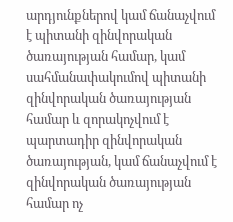արդյունքներով կամ ճանաչվում է պիտանի զինվորական ծառայության համար, կամ սահմանափակումով պիտանի զինվորական ծառայության համար և զորակոչվում է պարտադիր զինվորական ծառայության, կամ ճանաչվում է զինվորական ծառայության համար ոչ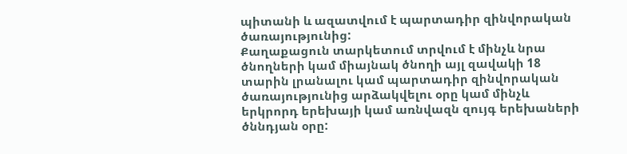պիտանի և ազատվում է պարտադիր զինվորական ծառայությունից:
Քաղաքացուն տարկետում տրվում է մինչև նրա ծնողների կամ միայնակ ծնողի այլ զավակի 18 տարին լրանալու կամ պարտադիր զինվորական ծառայությունից արձակվելու օրը կամ մինչև երկրորդ երեխայի կամ առնվազն զույգ երեխաների ծննդյան օրը: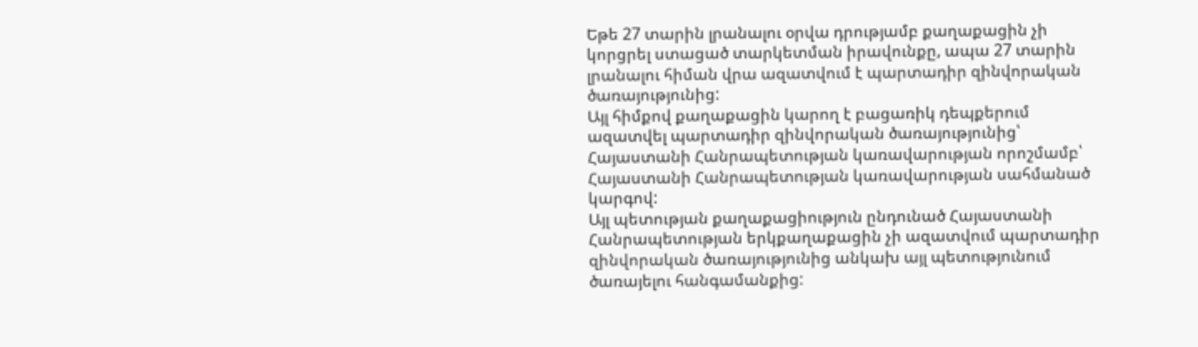Եթե 27 տարին լրանալու օրվա դրությամբ քաղաքացին չի կորցրել ստացած տարկետման իրավունքը, ապա 27 տարին լրանալու հիման վրա ազատվում է պարտադիր զինվորական ծառայությունից:
Այլ հիմքով քաղաքացին կարող է բացառիկ դեպքերում ազատվել պարտադիր զինվորական ծառայությունից՝ Հայաստանի Հանրապետության կառավարության որոշմամբ՝ Հայաստանի Հանրապետության կառավարության սահմանած կարգով:
Այլ պետության քաղաքացիություն ընդունած Հայաստանի Հանրապետության երկքաղաքացին չի ազատվում պարտադիր զինվորական ծառայությունից անկախ այլ պետությունում ծառայելու հանգամանքից: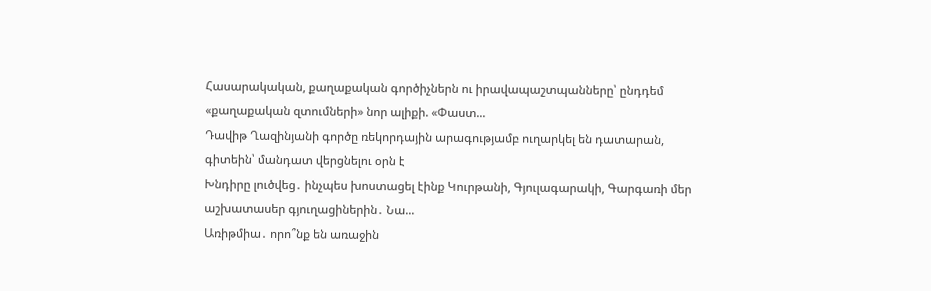Հասարակական, քաղաքական գործիչներն ու իրավապաշտպանները՝ ընդդեմ «քաղաքական զտումների» նոր ալիքի. «Փաստ...
Դավիթ Ղազինյանի գործը ռեկորդային արագությամբ ուղարկել են դատարան, գիտեին՝ մանդատ վերցնելու օրն է
Խնդիրը լուծվեց․ ինչպես խոստացել էինք Կուրթանի, Գյուլագարակի, Գարգառի մեր աշխատասեր գյուղացիներին․ Նա...
Առիթմիա․ որո՞նք են առաջին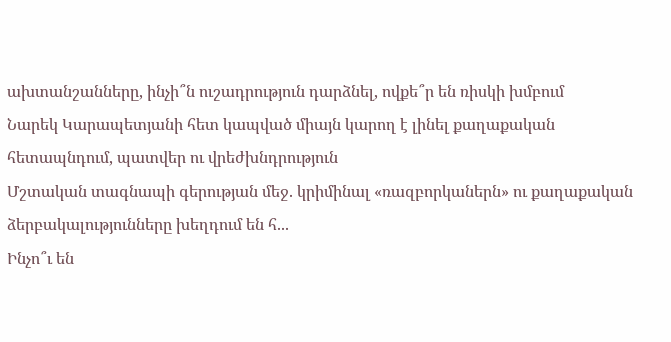ախտանշանները, ինչի՞ն ուշադրություն դարձնել, ովքե՞ր են ռիսկի խմբում
Նարեկ Կարապետյանի հետ կապված միայն կարող է լինել քաղաքական հետապնդում, պատվեր ու վրեժխնդրություն
Մշտական տագնապի գերության մեջ. կրիմինալ «ռազբորկաներն» ու քաղաքական ձերբակալությունները խեղդում են հ...
Ինչո՞ւ են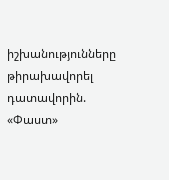իշխանությունները թիրախավորել դատավորին. «Փաստ»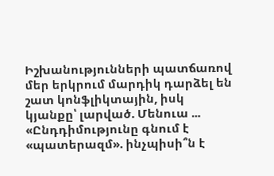Իշխանությունների պատճառով մեր երկրում մարդիկ դարձել են շատ կոնֆլիկտային, իսկ կյանքը՝ լարված. Մենուա ...
«Ընդդիմությունը գնում է «պատերազմ». ինչպիսի՞ն է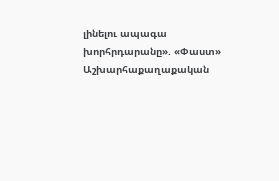լինելու ապագա խորհրդարանը». «Փաստ»
Աշխարհաքաղաքական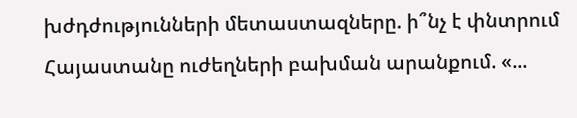խժդժությունների մետաստազները. ի՞նչ է փնտրում Հայաստանը ուժեղների բախման արանքում. «...